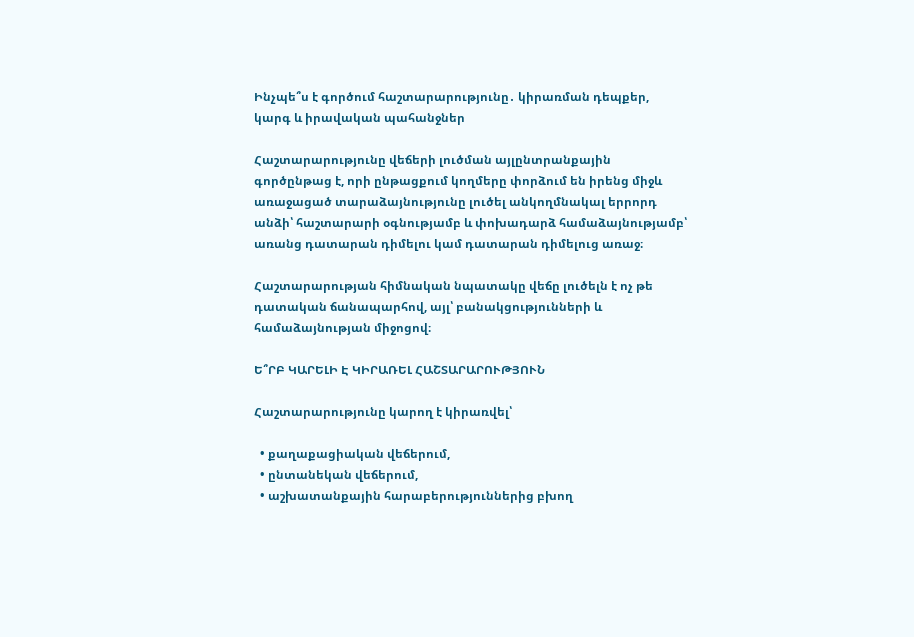Ինչպե՞ս է գործում հաշտարարությունը․ կիրառման դեպքեր, կարգ և իրավական պահանջներ

Հաշտարարությունը վեճերի լուծման այլընտրանքային գործընթաց է, որի ընթացքում կողմերը փորձում են իրենց միջև առաջացած տարաձայնությունը լուծել անկողմնակալ երրորդ անձի՝ հաշտարարի օգնությամբ և փոխադարձ համաձայնությամբ՝ առանց դատարան դիմելու կամ դատարան դիմելուց առաջ։

Հաշտարարության հիմնական նպատակը վեճը լուծելն է ոչ թե դատական ճանապարհով, այլ՝ բանակցությունների և համաձայնության միջոցով։

Ե՞ՐԲ ԿԱՐԵԼԻ Է ԿԻՐԱՌԵԼ ՀԱՇՏԱՐԱՐՈՒԹՅՈՒՆ

Հաշտարարությունը կարող է կիրառվել՝

  • քաղաքացիական վեճերում,
  • ընտանեկան վեճերում,
  • աշխատանքային հարաբերություններից բխող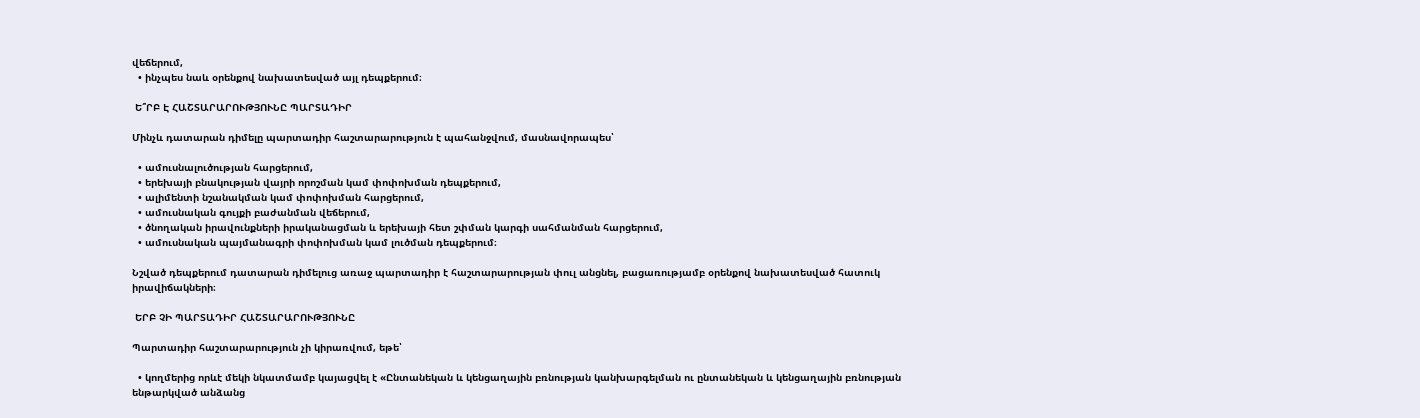վեճերում,
  • ինչպես նաև օրենքով նախատեսված այլ դեպքերում։

 Ե՞ՐԲ Է ՀԱՇՏԱՐԱՐՈՒԹՅՈՒՆԸ ՊԱՐՏԱԴԻՐ

Մինչև դատարան դիմելը պարտադիր հաշտարարություն է պահանջվում, մասնավորապես՝

  • ամուսնալուծության հարցերում,
  • երեխայի բնակության վայրի որոշման կամ փոփոխման դեպքերում,
  • ալիմենտի նշանակման կամ փոփոխման հարցերում,
  • ամուսնական գույքի բաժանման վեճերում,
  • ծնողական իրավունքների իրականացման և երեխայի հետ շփման կարգի սահմանման հարցերում,
  • ամուսնական պայմանագրի փոփոխման կամ լուծման դեպքերում։

Նշված դեպքերում դատարան դիմելուց առաջ պարտադիր է հաշտարարության փուլ անցնել, բացառությամբ օրենքով նախատեսված հատուկ իրավիճակների։

 ԵՐԲ ՉԻ ՊԱՐՏԱԴԻՐ ՀԱՇՏԱՐԱՐՈՒԹՅՈՒՆԸ

Պարտադիր հաշտարարություն չի կիրառվում, եթե՝

  • կողմերից որևէ մեկի նկատմամբ կայացվել է «Ընտանեկան և կենցաղային բռնության կանխարգելման ու ընտանեկան և կենցաղային բռնության ենթարկված անձանց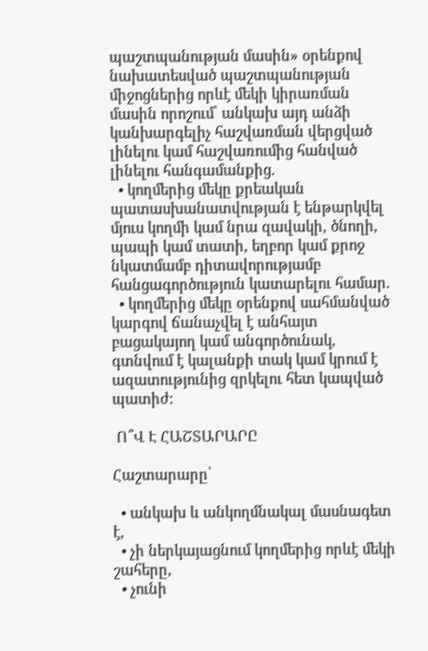պաշտպանության մասին» օրենքով նախատեսված պաշտպանության միջոցներից որևէ մեկի կիրառման մասին որոշում՝ անկախ այդ անձի կանխարգելիչ հաշվառման վերցված լինելու կամ հաշվառումից հանված լինելու հանգամանքից.
  • կողմերից մեկը քրեական պատասխանատվության է ենթարկվել մյուս կողմի կամ նրա զավակի, ծնողի, պապի կամ տատի, եղբոր կամ քրոջ նկատմամբ դիտավորությամբ հանցագործություն կատարելու համար.
  • կողմերից մեկը օրենքով սահմանված կարգով ճանաչվել է անհայտ բացակայող կամ անգործունակ, գտնվում է կալանքի տակ կամ կրում է ազատությունից զրկելու հետ կապված պատիժ:

 Ո՞Վ Է ՀԱՇՏԱՐԱՐԸ

Հաշտարարը՝

  • անկախ և անկողմնակալ մասնագետ է,
  • չի ներկայացնում կողմերից որևէ մեկի շահերը,
  • չունի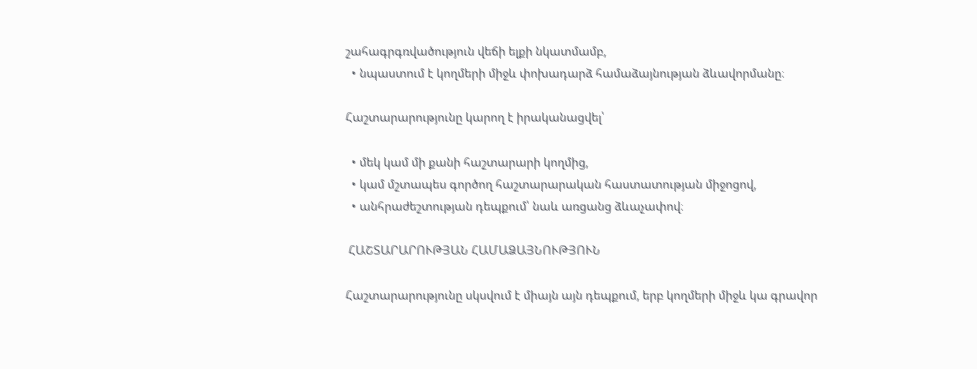շահագրգռվածություն վեճի ելքի նկատմամբ,
  • նպաստում է կողմերի միջև փոխադարձ համաձայնության ձևավորմանը։

Հաշտարարությունը կարող է իրականացվել՝

  • մեկ կամ մի քանի հաշտարարի կողմից,
  • կամ մշտապես գործող հաշտարարական հաստատության միջոցով,
  • անհրաժեշտության դեպքում՝ նաև առցանց ձևաչափով։

 ՀԱՇՏԱՐԱՐՈՒԹՅԱՆ ՀԱՄԱՁԱՅՆՈՒԹՅՈՒՆ

Հաշտարարությունը սկսվում է միայն այն դեպքում, երբ կողմերի միջև կա գրավոր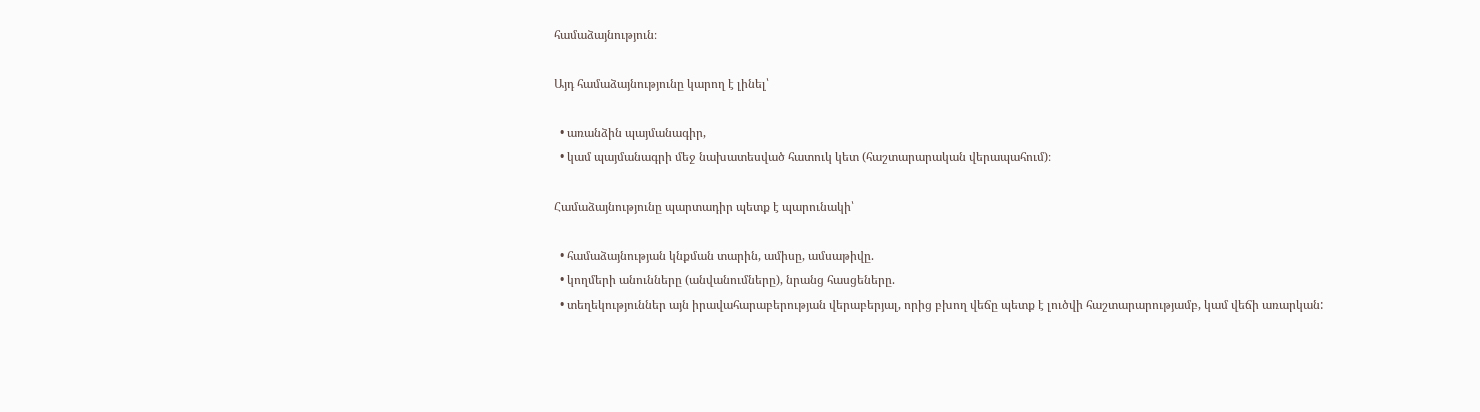համաձայնություն։

Այդ համաձայնությունը կարող է լինել՝

  • առանձին պայմանագիր,
  • կամ պայմանագրի մեջ նախատեսված հատուկ կետ (հաշտարարական վերապահում)։

Համաձայնությունը պարտադիր պետք է պարունակի՝

  • համաձայնության կնքման տարին, ամիսը, ամսաթիվը.
  • կողմերի անունները (անվանումները), նրանց հասցեները.
  • տեղեկություններ այն իրավահարաբերության վերաբերյալ, որից բխող վեճը պետք է լուծվի հաշտարարությամբ, կամ վեճի առարկան: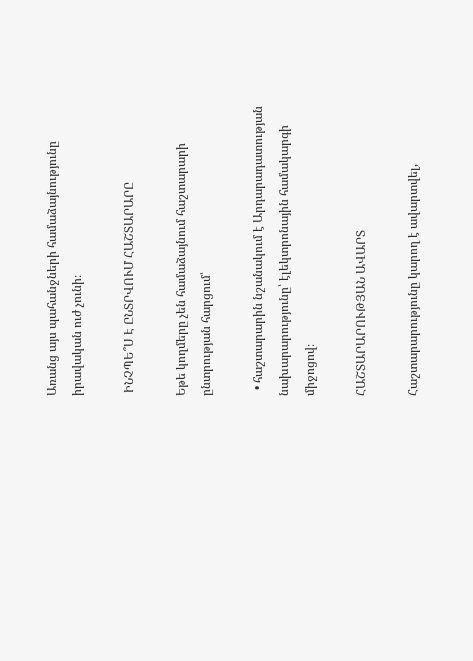Առանց այս պահանջների համաձայնությունը իրավական ուժ չունի։

 ԻՆՉՊԵ՞Ս Է ԸՆՏՐՎՈՒՄ ՀԱՇՏԱՐԱՐԸ

Եթե կողմերը չեն համաձայնում հաշտարարի ընտրության հարցում՝

  • հաշտարարին նշանակում է Արդարադատության նախարարությունը՝ էլեկտրոնային համակարգի միջոցով։

ՀԱՇՏԱՐԱՐՈՒԹՅԱՆ ԱՎԱՐՏ

Հաշտարարությունը կարող է ավարտվել,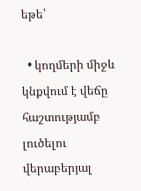եթե՝

  • կողմերի միջև կնքվում է վեճը հաշտությամբ լուծելու վերաբերյալ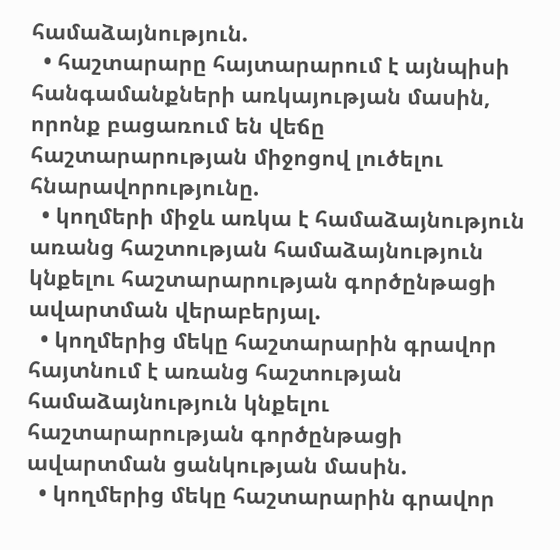համաձայնություն.
  • հաշտարարը հայտարարում է այնպիսի հանգամանքների առկայության մասին, որոնք բացառում են վեճը հաշտարարության միջոցով լուծելու հնարավորությունը.
  • կողմերի միջև առկա է համաձայնություն առանց հաշտության համաձայնություն կնքելու հաշտարարության գործընթացի ավարտման վերաբերյալ.
  • կողմերից մեկը հաշտարարին գրավոր հայտնում է առանց հաշտության համաձայնություն կնքելու հաշտարարության գործընթացի ավարտման ցանկության մասին.
  • կողմերից մեկը հաշտարարին գրավոր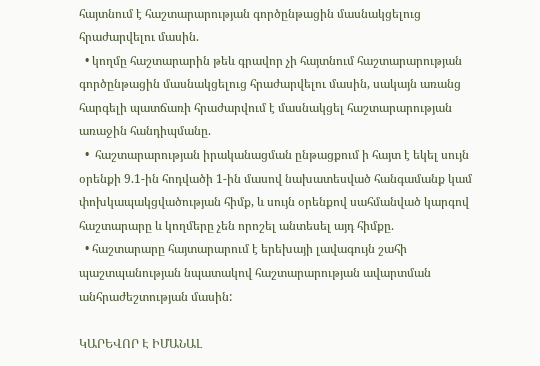հայտնում է հաշտարարության գործընթացին մասնակցելուց հրաժարվելու մասին.
  • կողմը հաշտարարին թեև գրավոր չի հայտնում հաշտարարության գործընթացին մասնակցելուց հրաժարվելու մասին, սակայն առանց հարգելի պատճառի հրաժարվում է մասնակցել հաշտարարության առաջին հանդիպմանը.
  •  հաշտարարության իրականացման ընթացքում ի հայտ է եկել սույն օրենքի 9.1-ին հոդվածի 1-ին մասով նախատեսված հանգամանք կամ փոխկապակցվածության հիմք, և սույն օրենքով սահմանված կարգով հաշտարարը և կողմերը չեն որոշել անտեսել այդ հիմքը.
  • հաշտարարը հայտարարում է երեխայի լավագույն շահի պաշտպանության նպատակով հաշտարարության ավարտման անհրաժեշտության մասին:

ԿԱՐԵՎՈՐ Է ԻՄԱՆԱԼ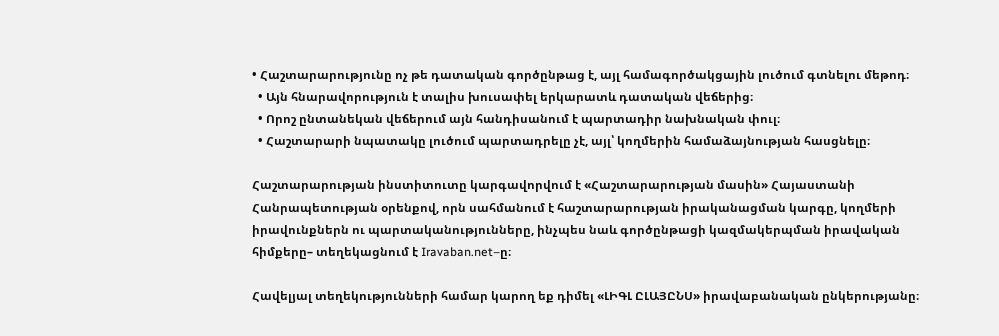• Հաշտարարությունը ոչ թե դատական գործընթաց է, այլ համագործակցային լուծում գտնելու մեթոդ։
  • Այն հնարավորություն է տալիս խուսափել երկարատև դատական վեճերից։
  • Որոշ ընտանեկան վեճերում այն հանդիսանում է պարտադիր նախնական փուլ։
  • Հաշտարարի նպատակը լուծում պարտադրելը չէ, այլ՝ կողմերին համաձայնության հասցնելը։

Հաշտարարության ինստիտուտը կարգավորվում է «Հաշտարարության մասին» Հայաստանի Հանրապետության օրենքով, որն սահմանում է հաշտարարության իրականացման կարգը, կողմերի իրավունքներն ու պարտականությունները, ինչպես նաև գործընթացի կազմակերպման իրավական հիմքերը– տեղեկացնում է Iravaban.net–ը։

Հավելյալ տեղեկությունների համար կարող եք դիմել «ԼԻԳԼ ԸԼԱՅԸՆՍ» իրավաբանական ընկերությանը։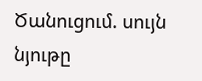Ծանուցում. սույն նյութը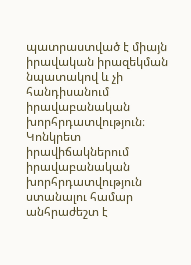պատրաստված է միայն իրավական իրազեկման նպատակով և չի հանդիսանում իրավաբանական խորհրդատվություն։ Կոնկրետ իրավիճակներում իրավաբանական խորհրդատվություն ստանալու համար անհրաժեշտ է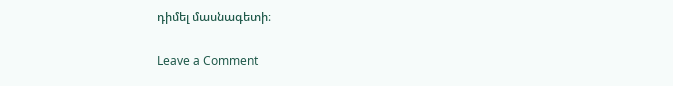դիմել մասնագետի։

Leave a Comment